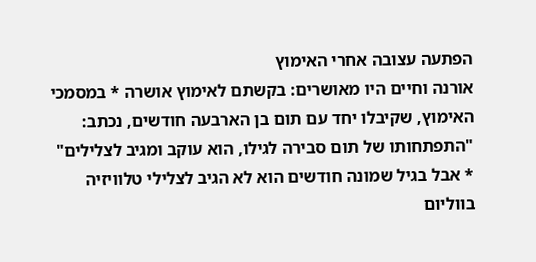הפתעה עצובה אחרי האימוץ
אורנה וחיים היו מאושרים: בקשתם לאימוץ אושרה * במסמכי האימוץ, שקיבלו יחד עם תום בן הארבעה חודשים, נכתב: "התפתחותו של תום סבירה לגילו, הוא עוקב ומגיב לצלילים" * אבל בגיל שמונה חודשים הוא לא הגיב לצלילי טלוויזיה בווליום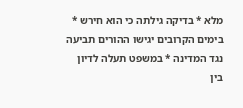מלא * בדיקה גילתה כי הוא חירש * בימים הקרובים יגישו ההורים תביעה נגד המדינה * במשפט תעלה לדיון בין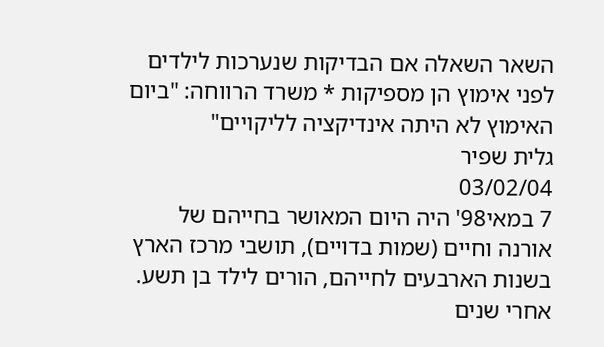השאר השאלה אם הבדיקות שנערכות לילדים לפני אימוץ הן מספיקות * משרד הרווחה: "ביום האימוץ לא היתה אינדיקציה לליקויים"
גלית שפיר
03/02/04
7 במאי98' היה היום המאושר בחייהם של אורנה וחיים (שמות בדויים), תושבי מרכז הארץ בשנות הארבעים לחייהם, הורים לילד בן תשע. אחרי שנים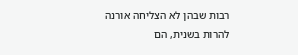רבות שבהן לא הצליחה אורנה להרות בשנית, הם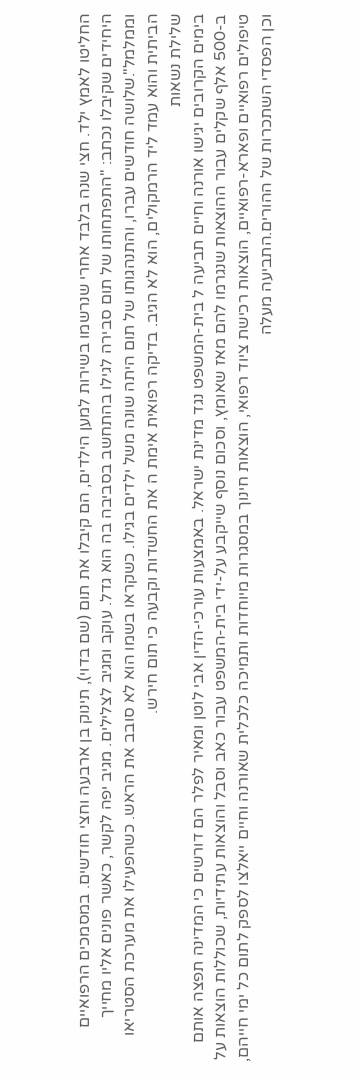החליטו לאמץ ילד. חצי שנה בלבד אחרי שנרשמו בשירות למען הילדים, הם קיבלו את תום (שם בדוי), תינוק בן ארבעה וחצי חודשים. במסמכים הרפואיים היחידים שקיבלו נכתב: "התפתחותו של תום סבירה לגילו בהתחשב בסביבה בה הוא גדל. עוקב ומגיב לצלילים. מגיב יפה לקשר, כאשר פונים אליו מחייך וממלמל".שלושה חודשים עברו, והתנהגותו של תום היתה שונה משל ילדים בגילו. כשקראו בשמו הוא לא סובב את הראש. כשהפעילו את מערכת הסטריאו הביתית והוא עמד ליד הרמקולים, הוא לא הגיב. בדיקה רפואית אימת ה את החשדות וקבעה כי תום חירש.
שלילת נשאות
בימים הקרובים יגישו אורנה וחיים תביעה ל בית-המשפט נגד מדינת ישראל. באמצעות עורכי-הדין אבי לוטן ומאיר לפלר הם דורשים כי המדינה תפצה אותם ב-500 אלף שקלים עבור ההוצאות שנגרמו להם מאז שאומץ, וסכום נוסף שייקבע על-ידי בית-המשפט עבור כאב וסבל והוצאות עתידיות, שכוללות הוצאות על טיפולים רפואיים ופארא-רפואיים, הוצאות רכישת ציוד רפואי, הוצאות חינוך במסגרות מיוחדות ותמיכה כלכלית שאורנה וחיים ייאלצו לספק לתום כל ימי חייהם, וכן הפסדי השתכרות של ההורים.התביעה מעלה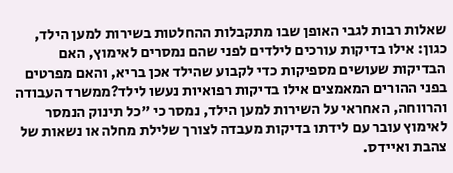שאלות רבות לגבי האופן שבו מתקבלות ההחלטות בשירות למען הילד, כגון: אילו בדיקות עורכים לילדים לפני שהם נמסרים לאימוץ, האם הבדיקות שעושים מספיקות כדי לקבוע שהילד אכן בריא, והאם מפרטים בפני ההורים המאמצים אילו בדיקות רפואיות נעשו לילד?ממשרד העבודה והרווחה, האחראי על השירות למען הילד, נמסר כי "כל תינוק הנמסר לאימוץ עובר עם לידתו בדיקות מעבדה לצורך שלילת מחלה או נשאות של צהבת ואיידס.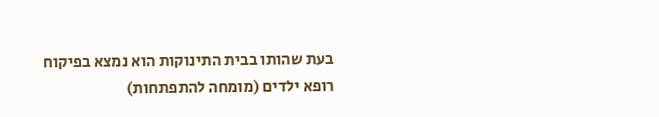בעת שהותו בבית התינוקות הוא נמצא בפיקוח רופא ילדים (מומחה להתפתחות)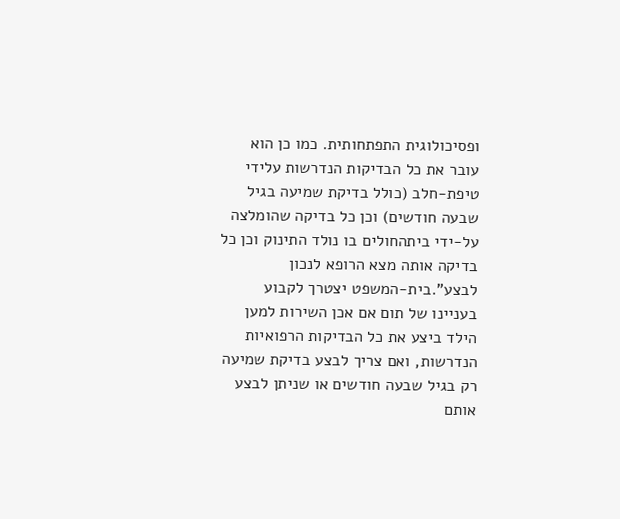ופסיכולוגית התפתחותית. כמו כן הוא עובר את כל הבדיקות הנדרשות עלידי טיפת-חלב (כולל בדיקת שמיעה בגיל שבעה חודשים) וכן כל בדיקה שהומלצה על-ידי ביתהחולים בו נולד התינוק וכן כל בדיקה אותה מצא הרופא לנכון לבצע".בית-המשפט יצטרך לקבוע בעניינו של תום אם אכן השירות למען הילד ביצע את כל הבדיקות הרפואיות הנדרשות, ואם צריך לבצע בדיקת שמיעה רק בגיל שבעה חודשים או שניתן לבצע אותם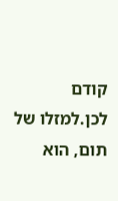קודם לכן.למזלו של תום, הוא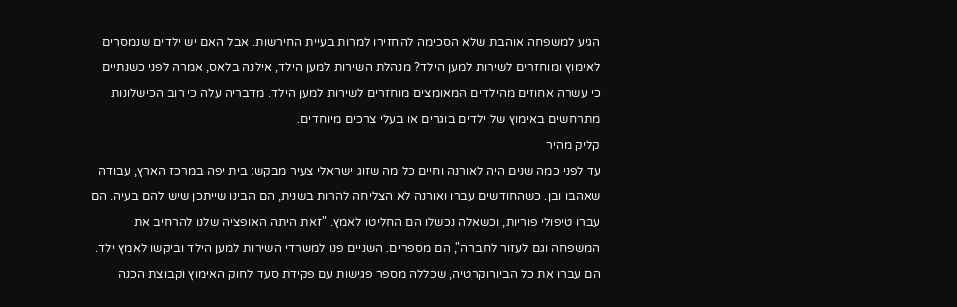הגיע למשפחה אוהבת שלא הסכימה להחזירו למרות בעיית החירשות. אבל האם יש ילדים שנמסרים לאימוץ ומוחזרים לשירות למען הילד? מנהלת השירות למען הילד, אילנה בלאס, אמרה לפני כשנתיים כי עשרה אחוזים מהילדים המאומצים מוחזרים לשירות למען הילד. מדבריה עלה כי רוב הכישלונות מתרחשים באימוץ של ילדים בוגרים או בעלי צרכים מיוחדים.
קליק מהיר
עד לפני כמה שנים היה לאורנה וחיים כל מה שזוג ישראלי צעיר מבקש: בית יפה במרכז הארץ, עבודה שאהבו ובן. כשהחודשים עברו ואורנה לא הצליחה להרות בשנית, הם הבינו שייתכן שיש להם בעיה. הם עברו טיפולי פוריות, וכשאלה נכשלו הם החליטו לאמץ. "זאת היתה האופציה שלנו להרחיב את המשפחה וגם לעזור לחברה", הם מספרים. השניים פנו למשרדי השירות למען הילד וביקשו לאמץ ילד. הם עברו את כל הביורוקרטיה, שכללה מספר פגישות עם פקידת סעד לחוק האימוץ וקבוצת הכנה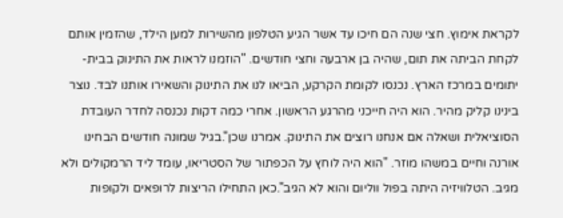לקראת אימוץ. חצי שנה הם חיכו עד אשר הגיע הטלפון מהשירות למען הילד, שהזמין אותם לקחת הביתה את תום, שהיה בן ארבעה וחצי חודשים. "הוזמנו לראות את התינוק בבית-יתומים במרכז הארץ. נכנסו לקומת הקרקע, הביאו לנו את התינוק והשאירו אותנו לבד. נוצר בינינו קליק מהיר. הוא היה חייכני מהרגע הראשון. אחרי כמה דקות נכנסה לחדר העובדת הסוציאלית ושאלה אם אנחנו רוצים את התינוק. אמרנו שכן".בגיל שמונה חודשים הבחינו אורנה וחיים במשהו מוזר. "הוא היה לוחץ על הכפתור של הסטריאו, עומד ליד הרמקולים ולא מגיב. הטלוויזיה היתה בפול ווליום והוא לא הגיב".כאן התחילו הריצות לרופאים ולקופות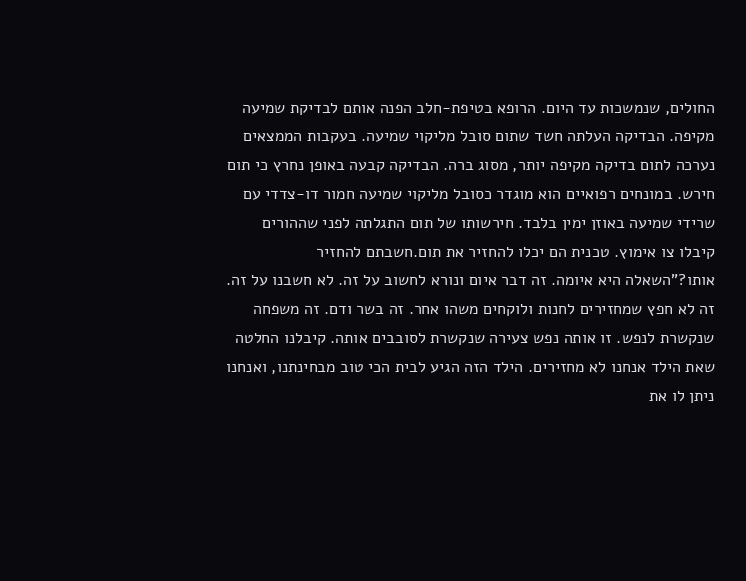החולים, שנמשכות עד היום. הרופא בטיפת-חלב הפנה אותם לבדיקת שמיעה מקיפה. הבדיקה העלתה חשד שתום סובל מליקוי שמיעה. בעקבות הממצאים נערכה לתום בדיקה מקיפה יותר, מסוג ברה. הבדיקה קבעה באופן נחרץ כי תום חירש. במונחים רפואיים הוא מוגדר כסובל מליקוי שמיעה חמור דו-צדדי עם שרידי שמיעה באוזן ימין בלבד. חירשותו של תום התגלתה לפני שההורים קיבלו צו אימוץ. טכנית הם יכלו להחזיר את תום.חשבתם להחזיר אותו?"השאלה היא איומה. זה דבר איום ונורא לחשוב על זה. לא חשבנו על זה. זה לא חפץ שמחזירים לחנות ולוקחים משהו אחר. זה בשר ודם. זה משפחה שנקשרת לנפש. זו אותה נפש צעירה שנקשרת לסובבים אותה. קיבלנו החלטה שאת הילד אנחנו לא מחזירים. הילד הזה הגיע לבית הכי טוב מבחינתנו, ואנחנו ניתן לו את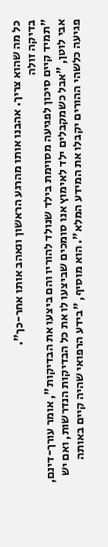כל מה שהוא צריך. אהבנו אותו מהרגע הראשון ונאהב אותו אחר-כך".
בדיקה זולה
"תמיד קיים סיכון לפגיעה מסוימת בילד שנולד להוריו והם ביצעו את הבדיקות", אומר עורך-דינם, אבי לוטן, "אבל כשמקבלים ילד לאימוץ אנו סומכים שביצעו לו את כל הבדיקות הנדרשות, ואם יש פגיעה כלשהי ההורים יקבלו את המידע המלא". הוא מוסיף, "בידע הרפואי שהיה קיים באותה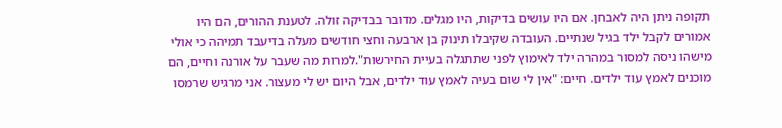תקופה ניתן היה לאבחן. אם היו עושים בדיקות, היו מגלים. מדובר בבדיקה זולה. לטענת ההורים, הם היו אמורים לקבל ילד בגיל שנתיים. העובדה שקיבלו תינוק בן ארבעה וחצי חודשים מעלה בדיעבד תמיהה כי אולי מישהו ניסה למסור במהרה ילד לאימוץ לפני שתתגלה בעיית החירשות".למרות מה שעבר על אורנה וחיים, הם מוכנים לאמץ עוד ילדים. חיים: "אין לי שום בעיה לאמץ עוד ילדים, אבל היום יש לי מעצור. אני מרגיש שרמסו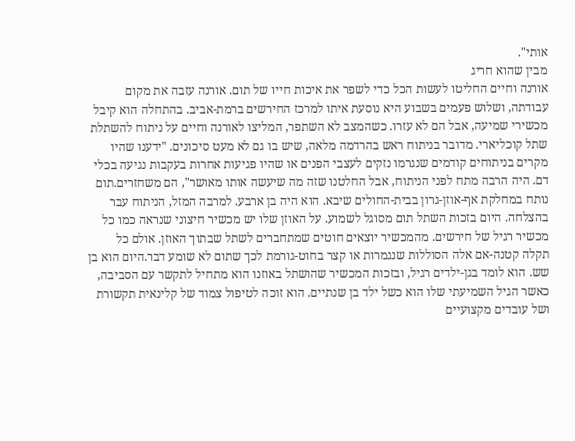אותי".
מבין שהוא חריג
אורנה וחיים החליטו לעשות הכל כדי לשפר את איכות חייו של תום. אורנה עזבה את מקום עבודתה, ושלוש פעמים בשבוע היא נוסעת איתו למרכז החירשים ברמת-אביב. בהתחלה הוא קיבל מכשירי שמיעה, אבל הם לא עזרו. כשהמצב לא השתפר, המליצו לאורנה וחיים על ניתוח להשתלת שתל קוכליארי. מדובר בניתוח ראש בהרדמה מלאה, שיש בו גם לא מעט סיכונים. "ידענו שהיו מקרים בניתוחים קודמים שנגרמו נזקים לעצבי הפנים או שהיו פגיעות אחרות בעקבות נגיעה בכלי דם. היה הרבה מתח לפני הניתוח, אבל החלטנו שזה מה שיעשה אותו מאושר", הם משחזרים.תום נותח במחלקת אף-אוזן-גרון בבית-החולים שיבא. הוא היה בן ארבע. למרבה המזל, הניתוח עבר בהצלחה. היום בזכות השתל תום מסוגל לשמוע. על האוזן שלו יש מכשיר חיצוני שנראה כמו כל מכשיר רגיל של חירשים. מהמכשיר יוצאים חוטים שמתחברים לשתל שבתוך האוזן. אולם כל תקלה קטנה-אם אלה הסוללות שנגמרות או קצר בחוט-גורמת לכך שתום לא שומע דבר.היום הוא בן שש. הוא לומד בגן-ילדים רגיל, ובזכות המכשיר שהושתל באוזנו הוא מתחיל לתקשר עם הסביבה, כאשר הגיל השמיעתי שלו הוא כשל ילד בן שנתיים. הוא זוכה לטיפול צמוד של קלינאית תקשורת ושל עובדים מקצועיים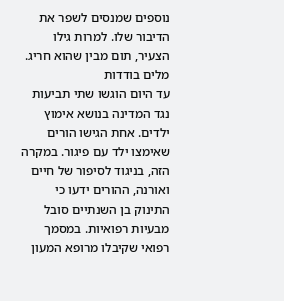נוספים שמנסים לשפר את הדיבור שלו. למרות גילו הצעיר, תום מבין שהוא חריג.
מלים בודדות
עד היום הוגשו שתי תביעות נגד המדינה בנושא אימוץ ילדים. אחת הגישו הורים שאימצו ילד עם פיגור. במקרה הזה, בניגוד לסיפור של חיים ואורנה, ההורים ידעו כי התינוק בן השנתיים סובל מבעיות רפואיות. במסמך רפואי שקיבלו מרופא המעון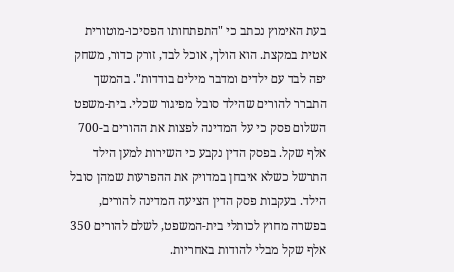בעת האימוץ נכתב כי "התפתחותו הפסיכו-מוטורית אטית במקצת. הוא הולך, אוכל לבד, זורק כדור, משחק יפה לבד עם ילדים ומדבר מילים בודדות". בהמשך התברר להורים שהילד סובל מפיגור שכלי. בית-משפט השלום פסק כי על המדינה לפצות את ההורים ב-700 אלף שקל. בפסק הדין נקבע כי השירות למען הילד התרשל כשלא איבחן במדויק את ההפרעות שמהן סובל הילד. בעקבות פסק הדין הציעה המדינה להורים, בפשרה מחוץ לכותלי בית-המשפט, לשלם להורים 350 אלף שקל מבלי להודות באחריות.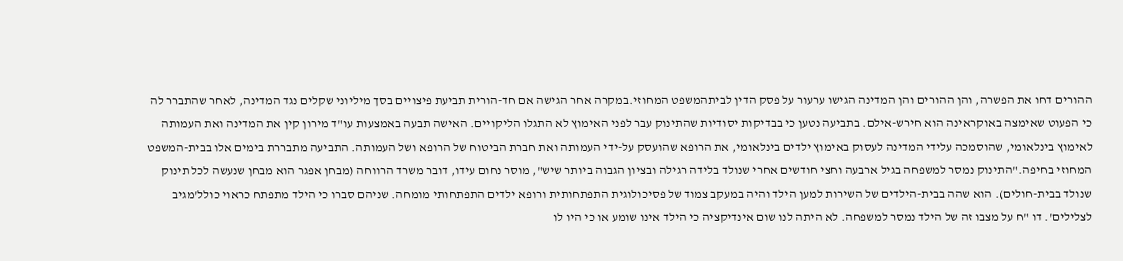ההורים דחו את הפשרה, והן ההורים והן המדינה הגישו ערעור על פסק הדין לביתהמשפט המחוזי.במקרה אחר הגישה אם חד-הורית תביעת פיצויים בסך מיליוני שקלים נגד המדינה, לאחר שהתברר לה כי הפעוט שאימצה באוקראינה הוא חירש-אילם. בתביעה נטען כי בבדיקות יסודיות שהתינוק עבר לפני האימוץ לא התגלו הליקויים. האישה תבעה באמצעות עו"ד מירון קין את המדינה ואת העמותה לאימוץ בינלאומי, שהוסמכה עלידי המדינה לעסוק באימוץ ילדים בינלאומי, את הרופא שהועסק על-ידי העמותה ואת חברת הביטוח של הרופא ושל העמותה. התביעה מתבררת בימים אלו בבית-המשפט המחוזי בחיפה."התינוק נמסר למשפחה בגיל ארבעה וחצי חודשים אחרי שנולד בלידה רגילה ובציון הגבוה ביותר שיש", מוסר נחום עידו, דובר משרד הרווחה (מבחן אפגר הוא מבחן שנעשה לכל תינוק שנולד בבית-חולים). הוא שהה בבית-הילדים של השירות למען הילד והיה במעקב צמוד של פסיכולוגית התפתחותית ורופא ילדים התפתחותי מומחה. שניהם סברו כי הילד מתפתח כראוי כולל'מגיב לצלילים'. דו "ח על מצבו זה של הילד נמסר למשפחה. לא היתה לנו שום אינדיקציה כי הילד אינו שומע או כי היו לו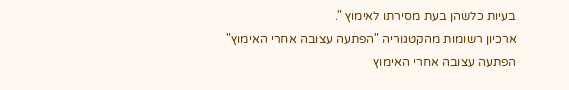בעיות כלשהן בעת מסירתו לאימוץ ".
ארכיון רשומות מהקטגוריה "הפתעה עצובה אחרי האימוץ"
הפתעה עצובה אחרי האימוץ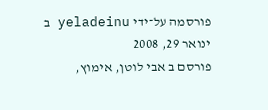פורסמה על־ידי yeladeinu ב ינואר 29, 2008
פורסם ב אבי לוטן, אימוץ,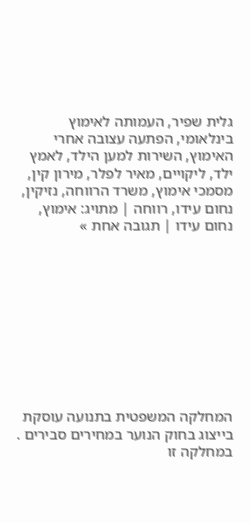גלית שפיר, העמותה לאימוץ בינלאומי, הפתעה עצובה אחרי האימוץ, השירות למען הילד, לאמץ ילד, ליקויים, מאיר לפלר, מירון קין, מסמכי אימוץ, משרד הרווחה, נזיקין, נחום עידו, רווחה | מתויג: אימוץ, נחום עידו | תגובה אחת »










המחלקה המשפטית בתנועה עוסקת בייצוג בחוק הנוער במחירים סבירים . במחלקה זו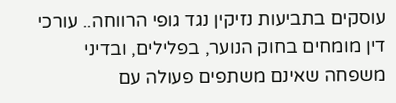עוסקים בתביעות נזיקין נגד גופי הרווחה.. עורכי דין מומחים בחוק הנוער, בפלילים, ובדיני משפחה שאינם משתפים פעולה עם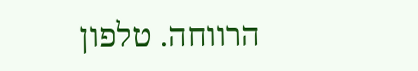הרווחה. טלפון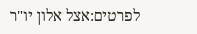לפרטים:אצל אלון יו"ר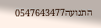התנועה0547643477